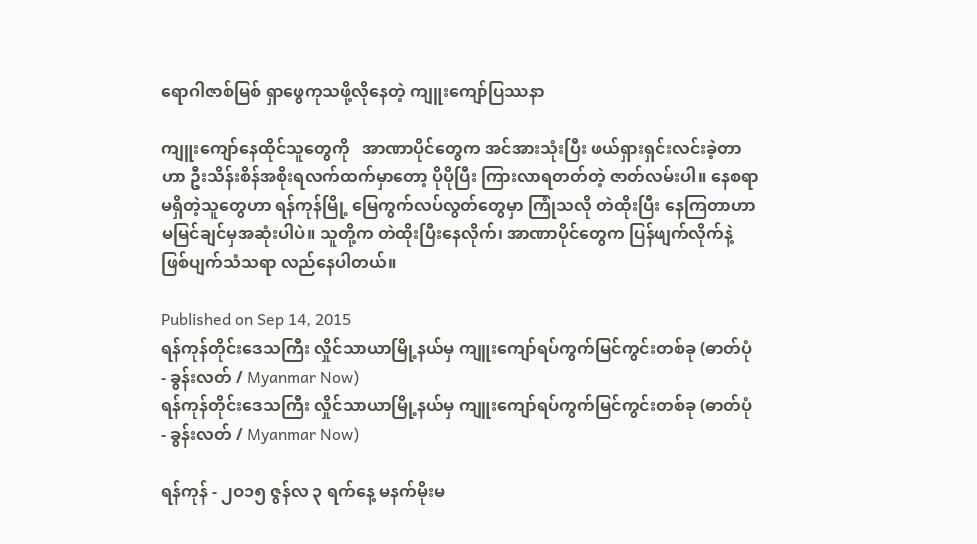ရောဂါဇာစ်မြစ် ရှာဖွေကုသဖို့လိုနေတဲ့ ကျူးကျော်ပြဿနာ

ကျူးကျော်နေထိုင်သူတွေကို   အာဏာပိုင်တွေက အင်အားသုံးပြီး ဖယ်ရှားရှင်းလင်းခဲ့တာဟာ ဦးသိန်းစိန်အစိုးရလက်ထက်မှာတော့ ပိုပိုပြီး ကြားလာရတတ်တဲ့ ဇာတ်လမ်းပါ။ နေစရာမရှိတဲ့သူတွေဟာ ရန်ကုန်မြို့ မြေကွက်လပ်လွတ်တွေမှာ ကြုံသလို တဲထိုးပြီး နေကြတာဟာ မမြင်ချင်မှအဆုံးပါပဲ။ သူတို့က တဲထိုးပြီးနေလိုက်၊ အာဏာပိုင်တွေက ပြန်ဖျက်လိုက်နဲ့ ဖြစ်ပျက်သံသရာ လည်နေပါတယ်။

Published on Sep 14, 2015
ရန်ကုန်တိုင်းဒေသကြီး လှိုင်သာယာမြို့နယ်မှ ကျူးကျော်ရပ်ကွက်မြင်ကွင်းတစ်ခု (ဓာတ်ပုံ - ခွန်းလတ် / Myanmar Now)
ရန်ကုန်တိုင်းဒေသကြီး လှိုင်သာယာမြို့နယ်မှ ကျူးကျော်ရပ်ကွက်မြင်ကွင်းတစ်ခု (ဓာတ်ပုံ - ခွန်းလတ် / Myanmar Now)

ရန်ကုန် - ၂ဝ၁၅ ဇွန်လ ၃ ရက်နေ့ မနက်မိုးမ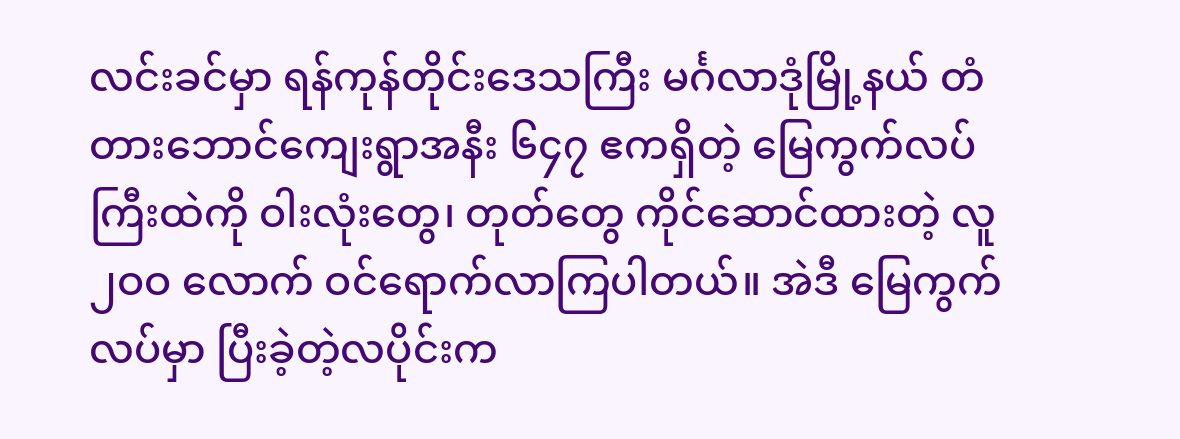လင်းခင်မှာ ရန်ကုန်တိုင်းဒေသကြီး မင်္ဂလာဒုံမြို့နယ် တံတားဘောင်ကျေးရွာအနီး ၆၄၇ ဧကရှိတဲ့ မြေကွက်လပ်ကြီးထဲကို ဝါးလုံးတွေ၊ တုတ်တွေ ကိုင်ဆောင်ထားတဲ့ လူ ၂ဝဝ လောက် ဝင်ရောက်လာကြပါတယ်။ အဲဒီ မြေကွက်လပ်မှာ ပြီးခဲ့တဲ့လပိုင်းက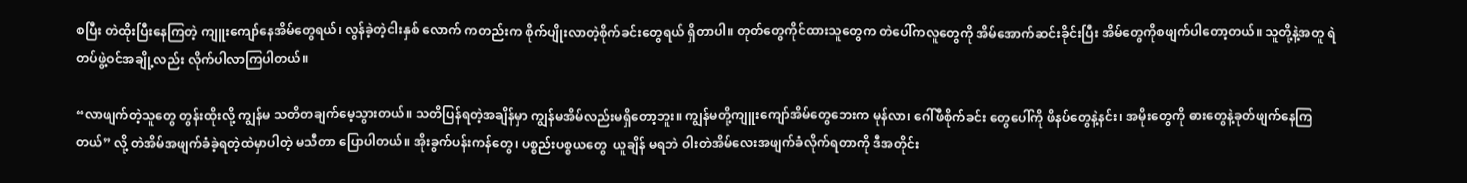စပြီး တဲထိုးပြီးနေကြတဲ့ ကျူးကျော်နေအိမ်တွေရယ်၊ လွန်ခဲ့တဲ့ငါးနှစ် လောက် ကတည်းက စိုက်ပျိုးလာတဲ့စိုက်ခင်းတွေရယ် ရှိတာပါ။ တုတ်တွေကိုင်ထားသူတွေက တဲပေါ်ကလူတွေကို အိမ်အောက်ဆင်းခိုင်းပြီး အိမ်တွေကိုစဖျက်ပါတော့တယ်။ သူတို့နဲ့အတူ ရဲတပ်ဖွဲ့ဝင်အချို့လည်း လိုက်ပါလာကြပါတယ်။

“လာဖျက်တဲ့သူတွေ တွန်းထိုးလို့ ကျွန်မ သတိတချက်မေ့သွားတယ်။ သတိပြန်ရတဲ့အချိန်မှာ ကျွန်မအိမ်လည်းမရှိတော့ဘူး။ ကျွန်မတို့ကျူးကျော်အိမ်တွေဘေးက မုန်လာ၊ ဂေါ်ဖီစိုက်ခင်း တွေပေါ်ကို ဖိနပ်တွေနဲ့နင်း၊ အမိုးတွေကို ဓားတွေနဲ့ခုတ်ဖျက်နေကြတယ်” လို့ တဲအိမ်အဖျက်ခံခဲ့ရတဲ့ထဲမှာပါတဲ့ မသီတာ ပြောပါတယ်။ အိုးခွက်ပန်းကန်တွေ၊ ပစ္စည်းပစ္စယတွေ  ယူချိန် မရဘဲ ဝါးတဲအိမ်လေးအဖျက်ခံလိုက်ရတာကို ဒီအတိုင်း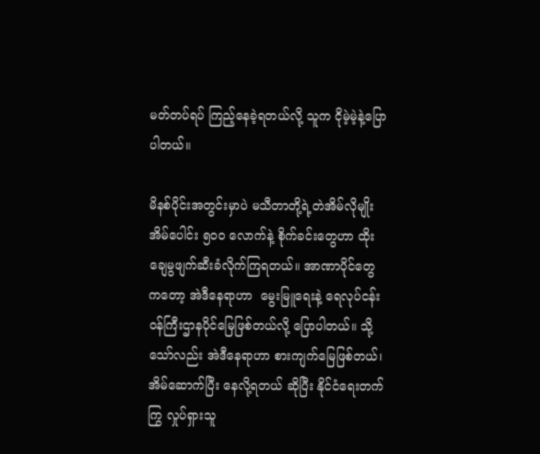မတ်တပ်ရပ် ကြည့်နေခဲ့ရတယ်လို့ သူက ငိုမဲ့မဲ့နဲ့ပြောပါတယ်။

မိနစ်ပိုင်းအတွင်းမှာပဲ မသီတာတို့ရဲ့တဲအိမ်လိုမျိုး အိမ်ပေါင်း ၅ဝဝ လောက်နဲ့ စိုက်ခင်းတွေဟာ ထိုးချေမွဖျက်ဆီးခံလိုက်ကြရတယ်။ အာဏာပိုင်တွေကတော့ အဲဒီနေရာဟာ  မွေးမြူရေးနဲ့ ရေလုပ်ငန်းဝန်ကြီးဌာနပိုင်မြေဖြစ်တယ်လို့ ပြောပါတယ်။ သို့သော်လည်း အဲဒီနေရာဟာ စားကျက်မြေဖြစ်တယ်၊ အိမ်ဆောက်ပြီး နေလို့ရတယ် ဆိုပြီး နိုင်ငံရေးတက်ကြွ လှုပ်ရှားသူ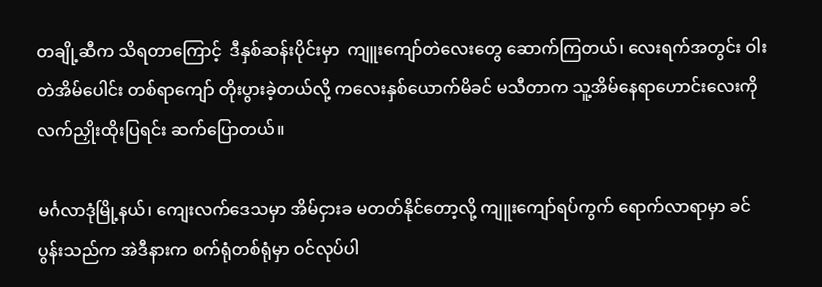တချို့ဆီက သိရတာကြောင့်  ဒီနှစ်ဆန်းပိုင်းမှာ  ကျူးကျော်တဲလေးတွေ ဆောက်ကြတယ်၊ လေးရက်အတွင်း ဝါးတဲအိမ်ပေါင်း တစ်ရာကျော် တိုးပွားခဲ့တယ်လို့ ကလေးနှစ်ယောက်မိခင် မသီတာက သူ့အိမ်နေရာဟောင်းလေးကို လက်ညှိုးထိုးပြရင်း ဆက်ပြောတယ်။

မင်္ဂလာဒုံမြို့နယ်၊ ကျေးလက်ဒေသမှာ အိမ်ငှားခ မတတ်နိုင်တော့လို့ ကျူးကျော်ရပ်ကွက် ရောက်လာရာမှာ ခင်ပွန်းသည်က အဲဒီနားက စက်ရုံတစ်ရုံမှာ ဝင်လုပ်ပါ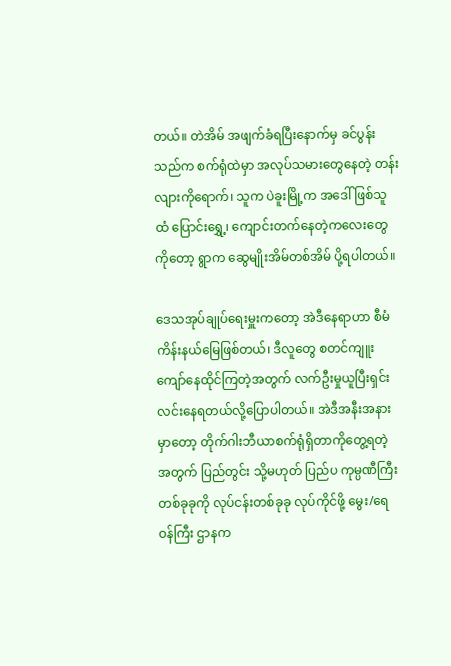တယ်။ တဲအိမ် အဖျက်ခံရပြီးနောက်မှ ခင်ပွန်းသည်က စက်ရုံထဲမှာ အလုပ်သမားတွေနေတဲ့ တန်းလျားကိုရောက်၊ သူက ပဲခူးမြို့က အဒေါ်ဖြစ်သူထံ ပြောင်းရွှေ့၊ ကျောင်းတက်နေတဲ့ကလေးတွေကိုတော့ ရွာက ဆွေမျိုးအိမ်တစ်အိမ် ပို့ရပါတယ်။

ဒေသအုပ်ချုပ်ရေးမှူးကတော့ အဲဒီနေရာဟာ စီမံကိန်းနယ်မြေဖြစ်တယ်၊ ဒီလူတွေ စတင်ကျူးကျော်နေထိုင်ကြတဲ့အတွက် လက်ဦးမှုယူပြီးရှင်းလင်းနေရတယ်လို့ပြောပါတယ်။ အဲဒီအနီးအနားမှာတော့ တိုက်ဂါးဘီယာစက်ရုံရှိတာကိုတွေ့ရတဲ့ အတွက် ပြည်တွင်း သို့မဟုတ် ပြည်ပ ကုမ္ပဏီကြီးတစ်ခုခုကို လုပ်ငန်းတစ်ခုခု လုပ်ကိုင်ဖို့ မွေး/ရေ ဝန်ကြီး ဌာနက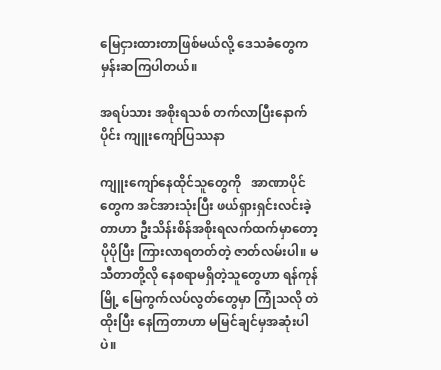မြေငှားထားတာဖြစ်မယ်လို့ ဒေသခံတွေကမှန်းဆကြပါတယ်။

အရပ်သား အစိုးရသစ် တက်လာပြီးနောက်ပိုင်း ကျူးကျော်ပြဿနာ

ကျူးကျော်နေထိုင်သူတွေကို   အာဏာပိုင်တွေက အင်အားသုံးပြီး ဖယ်ရှားရှင်းလင်းခဲ့တာဟာ ဦးသိန်းစိန်အစိုးရလက်ထက်မှာတော့ ပိုပိုပြီး ကြားလာရတတ်တဲ့ ဇာတ်လမ်းပါ။ မသီတာတို့လို နေစရာမရှိတဲ့သူတွေဟာ ရန်ကုန်မြို့ မြေကွက်လပ်လွတ်တွေမှာ ကြုံသလို တဲထိုးပြီး နေကြတာဟာ မမြင်ချင်မှအဆုံးပါပဲ။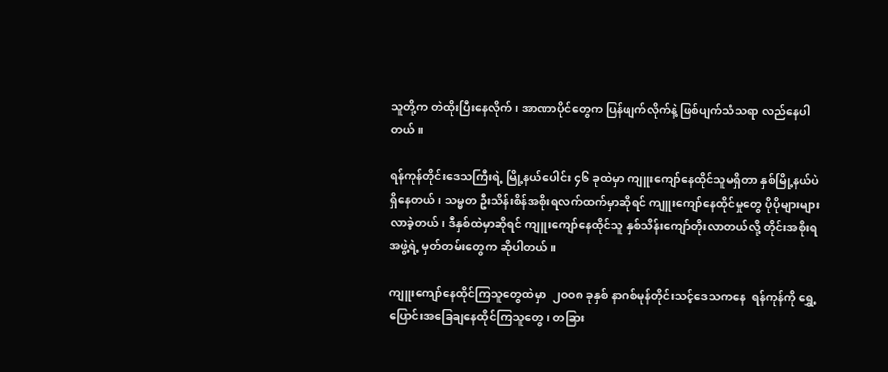သူတို့က တဲထိုးပြီးနေလိုက်၊ အာဏာပိုင်တွေက ပြန်ဖျက်လိုက်နဲ့ ဖြစ်ပျက်သံသရာ လည်နေပါတယ်။

ရန်ကုန်တိုင်းဒေသကြီးရဲ့ မြို့နယ်ပေါင်း ၄၆ ခုထဲမှာ ကျူးကျော်နေထိုင်သူမရှိတာ နှစ်မြို့နယ်ပဲ ရှိနေတယ်၊ သမ္မတ ဦးသိန်းစိန်အစိုးရလက်ထက်မှာဆိုရင် ကျူးကျော်နေထိုင်မှုတွေ ပိုပိုများများလာခဲ့တယ်၊ ဒီနှစ်ထဲမှာဆိုရင် ကျူးကျော်နေထိုင်သူ နှစ်သိန်းကျော်တိုးလာတယ်လို့ တိုင်းအစိုးရအဖွဲ့ရဲ့ မှတ်တမ်းတွေက ဆိုပါတယ်။

ကျူးကျော်နေထိုင်ကြသူတွေထဲမှာ  ၂ဝဝ၈ ခုနှစ် နာဂစ်မုန်တိုင်းသင့်ဒေသကနေ  ရန်ကုန်ကို ရွှေ့ပြောင်းအခြေချနေထိုင်ကြသူတွေ၊ တခြား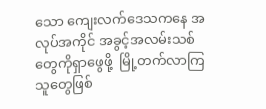သော ကျေးလက်ဒေသကနေ အလုပ်အကိုင် အခွင့်အလမ်းသစ်တွေကိုရှာဖွေဖို့  မြို့တက်လာကြသူတွေဖြစ်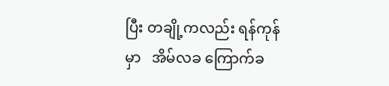ပြီး တချို့ကလည်း ရန်ကုန်မှာ   အိမ်လခ ကြောက်ခ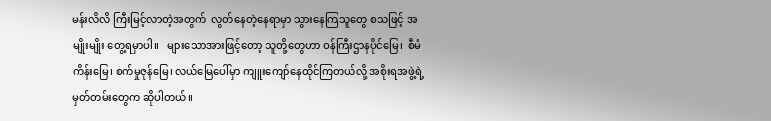မန်းလိလိ ကြီးမြင့်လာတဲ့အတွက်  လွတ်နေတဲ့နေရာမှာ သွားနေကြသူတွေ စသဖြင့် အမျိုးမျိုး တွေ့ရမှာပါ။   များသောအားဖြင့်တော့ သူတို့တွေဟာ ဝန်ကြီးဌာနပိုင်မြေ၊  စီမံကိန်းမြေ၊ စက်မှုဇုန်မြေ၊ လယ်မြေပေါ်မှာ ကျူးကျော်နေထိုင်ကြတယ်လို့ အစိုးရအဖွဲ့ရဲ့ မှတ်တမ်းတွေက ဆိုပါတယ်။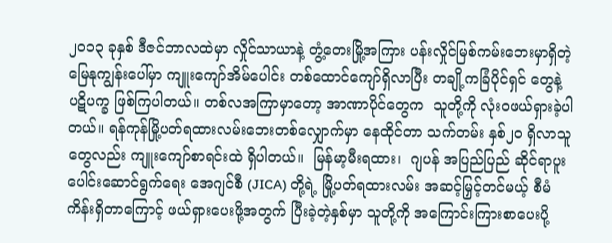၂ဝ၁၃ ခုနှစ် ဒီဇင်ဘာလထဲမှာ လှိုင်သာယာနဲ့ တွံ့တေးမြို့အကြား ပန်းလှိုင်မြစ်ကမ်းဘေးမှာရှိတဲ့ မြေနုကျွန်းပေါ်မှာ ကျူးကျော်အိမ်ပေါင်း တစ်ထောင်ကျော်ရှိလာပြီး တချို့ကခြံပိုင်ရှင် တွေနဲ့ ပဋိပက္ခ ဖြစ်ကြပါတယ်။ တစ်လအကြာမှာတော့ အာဏာပိုင်တွေက  သူတို့ကို လုံးဝဖယ်ရှားခဲ့ပါတယ်။ ရန်ကုန်မြို့ပတ်ရထားလမ်းဘေးတစ်လျှောက်မှာ နေထိုင်တာ သက်တမ်း နှစ်၂ဝ ရှိလာသူတွေလည်း ကျူးကျော်စာရင်းထဲ ရှိပါတယ်။  မြန်မာ့မီးရထား၊  ဂျပန် အပြည်ပြည် ဆိုင်ရာပူးပေါင်းဆောင်ရွက်ရေး အေဂျင်စီ (JICA) တို့ရဲ့ မြို့ပတ်ရထားလမ်း အဆင့်မြှင့်တင်မယ့် စီမံကိန်းရှိတာကြောင့် ဖယ်ရှားပေးဖို့အတွက် ပြီးခဲ့တဲ့နှစ်မှာ သူတို့ကို အကြောင်းကြားစာပေးပို့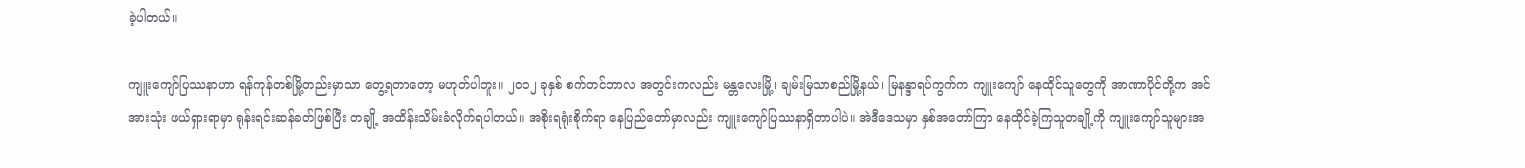ခဲ့ပါတယ်။

ကျူးကျော်ပြဿနာဟာ ရန်ကုန်တစ်မြို့တည်းမှာသာ တွေ့ရတာတော့ မဟုတ်ပါဘူး။ ၂ဝ၁၂ ခုနှစ် စက်တင်ဘာလ အတွင်းကလည်း မန္တလေးမြို့၊ ချမ်းမြသာစည်မြို့နယ်၊ မြနန္ဒာရပ်ကွက်က ကျူးကျော် နေထိုင်သူတွေကို အာဏာပိုင်တို့က အင်အားသုံး ဖယ်ရှားရာမှာ ရုန်းရင်းဆန်ခတ်ဖြစ်ပြီး တချို့ အထိန်းသိမ်းခံလိုက်ရပါတယ်။ အစိုးရရုံးစိုက်ရာ နေပြည်တော်မှာလည်း ကျူးကျော်ပြဿနာရှိတာပါပဲ။ အဲဒီဒေသမှာ နှစ်အတော်ကြာ နေထိုင်ခဲ့ကြသူတချို့ကို ကျူးကျော်သူများအ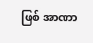ဖြစ် အာဏာ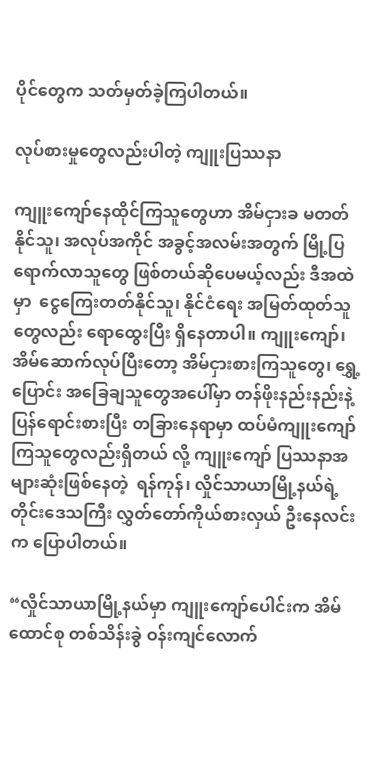ပိုင်တွေက သတ်မှတ်ခဲ့ကြပါတယ်။

လုပ်စားမှုတွေလည်းပါတဲ့ ကျူးပြဿနာ

ကျူးကျော်နေထိုင်ကြသူတွေဟာ အိမ်ငှားခ မတတ်နိုင်သူ၊ အလုပ်အကိုင် အခွင့်အလမ်းအတွက် မြို့ပြရောက်လာသူတွေ ဖြစ်တယ်ဆိုပေမယ့်လည်း ဒီအထဲမှာ  ငွေကြေးတတ်နိုင်သူ၊ နိုင်ငံရေး အမြတ်ထုတ်သူတွေလည်း ရောထွေးပြီး ရှိနေတာပါ။ ကျူးကျော်၊ အိမ်ဆောက်လုပ်ပြီးတော့ အိမ်ငှားစားကြသူတွေ၊ ရွှေ့ပြောင်း အခြေချသူတွေအပေါ်မှာ တန်ဖိုးနည်းနည်းနဲ့ ပြန်ရောင်းစားပြီး တခြားနေရာမှာ ထပ်မံကျူးကျော်ကြသူတွေလည်းရှိတယ် လို့ ကျူးကျော် ပြဿနာအများဆုံးဖြစ်နေတဲ့  ရန်ကုန်၊ လှိုင်သာယာမြို့နယ်ရဲ့ တိုင်းဒေသကြီး လွှတ်တော်ကိုယ်စားလှယ် ဦးနေလင်းက ပြောပါတယ်။

“လှိုင်သာယာမြို့နယ်မှာ ကျူးကျော်ပေါင်းက အိမ်ထောင်စု တစ်သိန်းခွဲ ဝန်းကျင်လောက်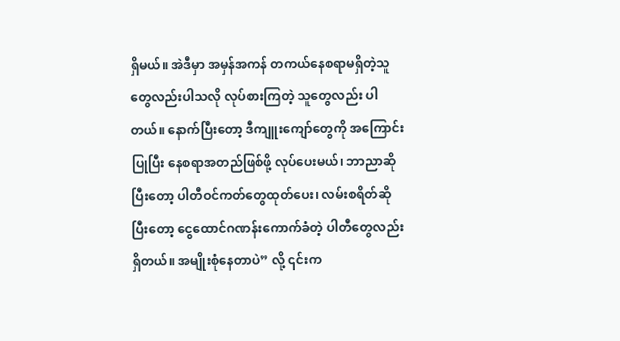ရှိမယ်။ အဲဒီမှာ အမှန်အကန် တကယ်နေစရာမရှိတဲ့သူတွေလည်းပါသလို လုပ်စားကြတဲ့ သူတွေလည်း ပါတယ်။ နောက်ပြီးတော့ ဒီကျူးကျော်တွေကို အကြောင်းပြုပြီး နေစရာအတည်ဖြစ်ဖို့ လုပ်ပေးမယ်၊ ဘာညာဆိုပြီးတော့ ပါတီဝင်ကတ်တွေထုတ်ပေး၊ လမ်းစရိတ်ဆိုပြီးတော့ ငွေထောင်ဂဏန်းကောက်ခံတဲ့ ပါတီတွေလည်းရှိတယ်။ အမျိုးစုံနေတာပဲ” လို့ ၎င်းက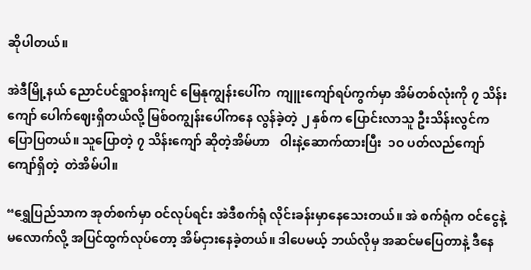ဆိုပါတယ်။

အဲဒီမြို့နယ် ညောင်ပင်ရွာဝန်းကျင် မြေနုကျွန်းပေါ်က  ကျူးကျော်ရပ်ကွက်မှာ အိမ်တစ်လုံးကို ၇ သိန်းကျော် ပေါက်ဈေးရှိတယ်လို့ မြစ်ဝကျွန်းပေါ်ကနေ လွန်ခဲ့တဲ့ ၂ နှစ်က ပြောင်းလာသူ ဦးသိန်းလွင်က ပြောပြတယ်။ သူပြောတဲ့ ၇ သိန်းကျော် ဆိုတဲ့အိမ်ဟာ   ဝါးနဲ့ဆောက်ထားပြီး  ၁ဝ ပတ်လည်ကျော်ကျော်ရှိတဲ့  တဲအိမ်ပါ။

“ရွှေပြည်သာက အုတ်စက်မှာ ဝင်လုပ်ရင်း အဲဒီစက်ရုံ လိုင်းခန်းမှာနေသေးတယ်။ အဲ စက်ရုံက ဝင်ငွေနဲ့မလောက်လို့ အပြင်ထွက်လုပ်တော့ အိမ်ငှားနေခဲ့တယ်။ ဒါပေမယ့် ဘယ်လိုမှ အဆင်မပြေတာနဲ့ ဒီနေ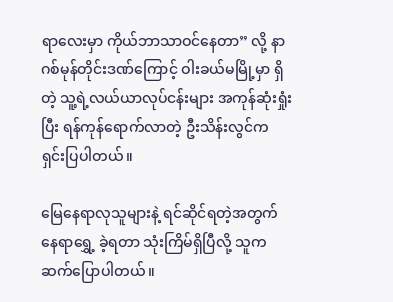ရာလေးမှာ ကိုယ်ဘာသာဝင်နေတာ” လို့ နာဂစ်မုန်တိုင်းဒဏ်ကြောင့် ဝါးခယ်မမြို့မှာ ရှိတဲ့ သူ့ရဲ့လယ်ယာလုပ်ငန်းများ အကုန်ဆုံးရှုံးပြီး ရန်ကုန်ရောက်လာတဲ့ ဦးသိန်းလွင်က ရှင်းပြပါတယ်။

မြေနေရာလုသူများနဲ့ ရင်ဆိုင်ရတဲ့အတွက်  နေရာရွှေ့ ခဲ့ရတာ သုံးကြိမ်ရှိပြီလို့ သူက ဆက်ပြောပါတယ်။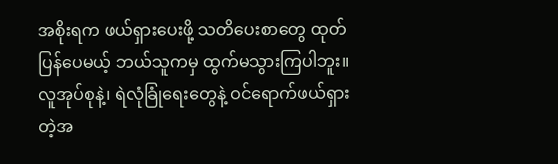အစိုးရက ဖယ်ရှားပေးဖို့ သတိပေးစာတွေ ထုတ်ပြန်ပေမယ့် ဘယ်သူကမှ ထွက်မသွားကြပါဘူး။ လူအုပ်စုနဲ့၊ ရဲလုံခြုံရေးတွေနဲ့ ဝင်ရောက်ဖယ်ရှားတဲ့အ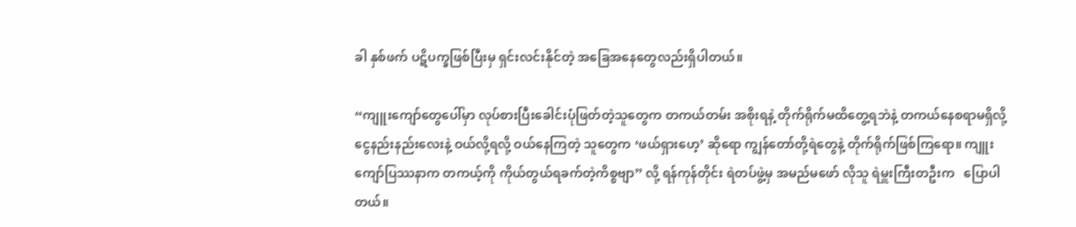ခါ နှစ်ဖက် ပဋိပက္ခဖြစ်ပြီးမှ ရှင်းလင်းနိုင်တဲ့ အခြေအနေတွေလည်းရှိပါတယ်။

“ကျူးကျော်တွေပေါ်မှာ လုပ်စားပြီးခေါင်းပုံဖြတ်တဲ့သူတွေက တကယ်တမ်း အစိုးရနဲ့ တိုက်ရိုက်မထိတွေ့ရဘဲနဲ့ တကယ်နေစရာမရှိလို့ ငွေနည်းနည်းလေးနဲ့ ဝယ်လို့ရလို့ ဝယ်နေကြတဲ့ သူတွေက ‘ဖယ်ရှားဟေ့’ ဆိုရော ကျွန်တော်တို့ရဲတွေနဲ့ တိုက်ရိုက်ဖြစ်ကြရော။ ကျူးကျော်ပြဿနာက တကယ့်ကို ကိုယ်တွယ်ရခက်တဲ့ကိစ္စဗျာ” လို့ ရန်ကုန်တိုင်း ရဲတပ်ဖွဲ့မှ အမည်မဖော် လိုသူ ရဲမှူးကြီးတဦးက   ပြောပါတယ်။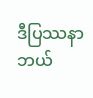ဒီပြဿနာဘယ်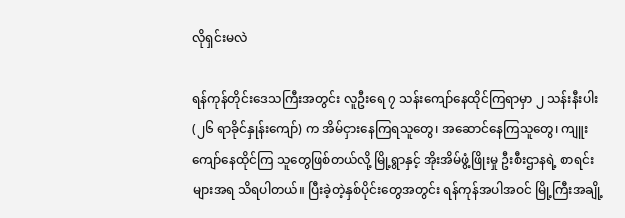လိုရှင်းမလဲ

ရန်ကုန်တိုင်းဒေသကြီးအတွင်း လူဦးရေ ၇ သန်းကျော်နေထိုင်ကြရာမှာ ၂ သန်းနီးပါး (၂၆ ရာခိုင်နှုန်းကျော်) က အိမ်ငှားနေကြရသူတွေ၊ အဆောင်နေကြသူတွေ၊ ကျူးကျော်နေထိုင်ကြ သူတွေဖြစ်တယ်လို့ မြို့ရွာနှင့် အိုးအိမ်ဖွံ့ဖြိုးမှု ဦးစီးဌာနရဲ့ စာရင်းများအရ သိရပါတယ်။ ပြီးခဲ့တဲ့နှစ်ပိုင်းတွေအတွင်း ရန်ကုန်အပါအဝင် မြို့ကြီးအချို့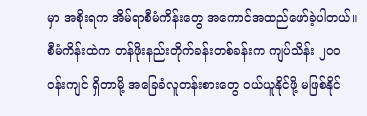မှာ အစိုးရက အိမ်ရာစီမံကိန်းတွေ အကောင်အထည်ဖော်ခဲ့ပါတယ်။ စီမံကိန်းထဲက တန်ဖိုးနည်းတိုက်ခန်းတစ်ခန်းက ကျပ်သိန်း ၂ဝဝ ဝန်းကျင် ရှိတာမို့ အခြေခံလူတန်းစားတွေ ဝယ်ယူနိုင်ဖို့ မဖြစ်နိုင်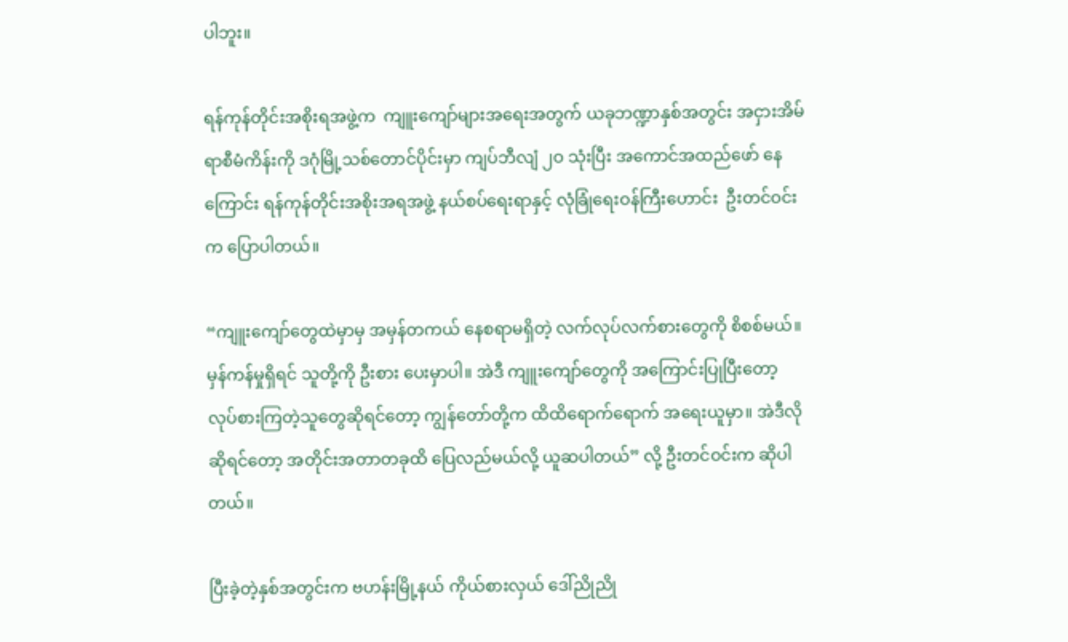ပါဘူး။

ရန်ကုန်တိုင်းအစိုးရအဖွဲ့က  ကျူးကျော်များအရေးအတွက် ယခုဘဏ္ဍာနှစ်အတွင်း အငှားအိမ်ရာစီမံကိန်းကို ဒဂုံမြို့သစ်တောင်ပိုင်းမှာ ကျပ်ဘီလျံ ၂ဝ သုံးပြီး အကောင်အထည်ဖော် နေ ကြောင်း ရန်ကုန်တိုင်းအစိုးအရအဖွဲ့ နယ်စပ်ရေးရာနှင့် လုံခြုံရေးဝန်ကြီးဟောင်း  ဦးတင်ဝင်းက ပြောပါတယ်။

“ကျူးကျော်တွေထဲမှာမှ အမှန်တကယ် နေစရာမရှိတဲ့ လက်လုပ်လက်စားတွေကို စိစစ်မယ်။ မှန်ကန်မှုရှိရင် သူတို့ကို ဦးစား ပေးမှာပါ။ အဲဒီ ကျူးကျော်တွေကို အကြောင်းပြုပြီးတော့ လုပ်စားကြတဲ့သူတွေဆိုရင်တော့ ကျွန်တော်တို့က ထိထိရောက်ရောက် အရေးယူမှာ။ အဲဒီလိုဆိုရင်တော့ အတိုင်းအတာတခုထိ ပြေလည်မယ်လို့ ယူဆပါတယ်” လို့ ဦးတင်ဝင်းက ဆိုပါတယ်။

ပြီးခဲ့တဲ့နှစ်အတွင်းက ဗဟန်းမြို့နယ် ကိုယ်စားလှယ် ဒေါ်ညိုညို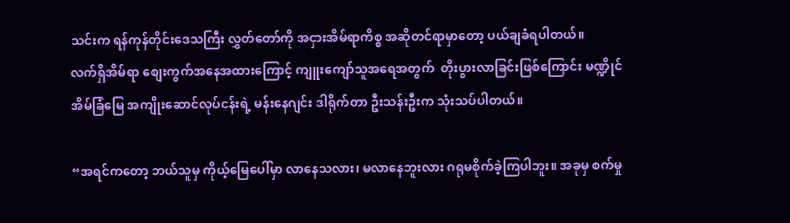သင်းက ရန်ကုန်တိုင်းဒေသကြီး လွှတ်တော်ကို အငှားအိမ်ရာကိစ္စ အဆိုတင်ရာမှာတော့ ပယ်ချခံရပါတယ်။
လက်ရှိအိမ်ရာ စျေးကွက်အနေအထားကြောင့် ကျူးကျော်သူအရေအတွက်  တိုးပွားလာခြင်းဖြစ်ကြောင်း မဏ္ဍိုင်အိမ်ခြံမြေ အကျိုးဆောင်လုပ်ငန်းရဲ့ မန်းနေဂျင်း ဒါရိုက်တာ ဦးသန်းဦးက သုံးသပ်ပါတယ်။

“အရင်ကတော့ ဘယ်သူမှ ကိုယ့်မြေပေါ်မှာ လာနေသလား၊ မလာနေဘူးလား ဂရုမစိုက်ခဲ့ကြပါဘူး။ အခုမှ စက်မှု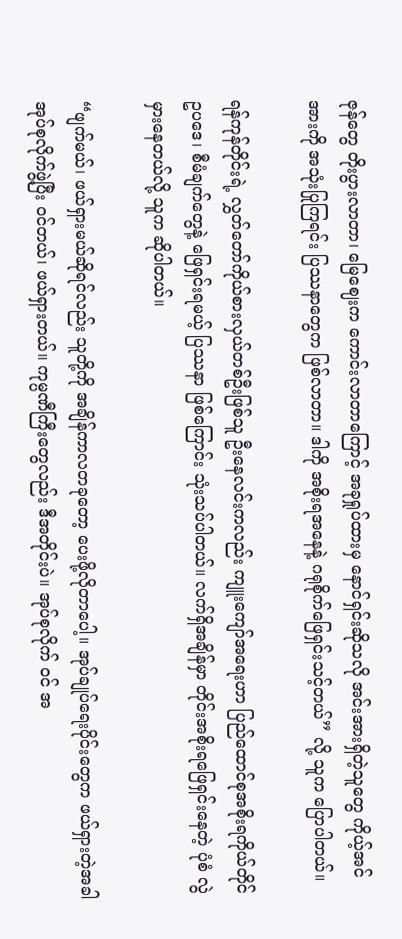ဇုန်တွေ တိုးပွားလာတာ၊ မြေဈေးက ကောင်းလာတာကြောင့် အခုရှုပ်ထားမှ နောင်ရှင်းဆိုသလို အင်းအားရှိတဲ့သူတွေ ကိုယ့်အင်အားကို အသုံးပြုကြရင်း ပြဿနာတွေက ဖြစ်လာတာ။ ဒါကို အစိုးရအနေနဲ့ ဂရုစိုက်ဖြေရှင်းသင့်တယ်” လို့ သူက ပြောပါတယ်။

ရန်ကုန်တိုင်းရဲ့ လွှတ်တော်ကိုယ်စားလှယ်တစ်ဦးဖြစ်သူ ဦးနေလင်းကလည်း ကျူးကျော်အရေးဟာ ပြည်ထောင်စုအစိုးရကိုယ်တိုင် ဥပဒေ၊ စီမံချက်တွေနဲ့ ဖြေရှင်းရမယ့် ပြဿနာ ဖြစ်ကြောင်း သုံးသပ်ပါတယ်။ လက်ရှိအချိန်မှာ တိုင်းအစိုးရဖြေရှင်းနေတဲ့ ပုံစံ လွဲမှားနေတယ်လို့ သူက ဆိုပါတယ်။

“ဖျက်မယ်၊ ဖယ်ရှားမယ်ဆိုရင်လည်း သူတို့ကို အချိန်ကာလတခုတော့ ပေးဖို့လိုတာပေါ့။ အုပ်ချုပ်ရေးပိုင်းတွေက ဖယ်ရှားတဲ့အခါ အုပ်စုလိုက်ဖွဲ့ပြီး ဝင်တယ်၊ ဖယ်ရှားတယ်။ ကုမ္ပဏီကြီးတွေလည်း ဒီအတိုင်းပဲ။ အုပ်စုလိုက် ဝင် အ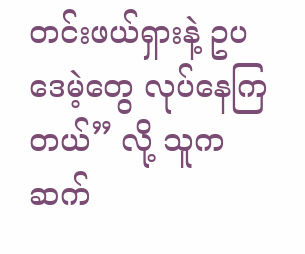တင်းဖယ်ရှားနဲ့ ဥပဒေမဲ့တွေ လုပ်နေကြတယ်” လို့ သူက ဆက်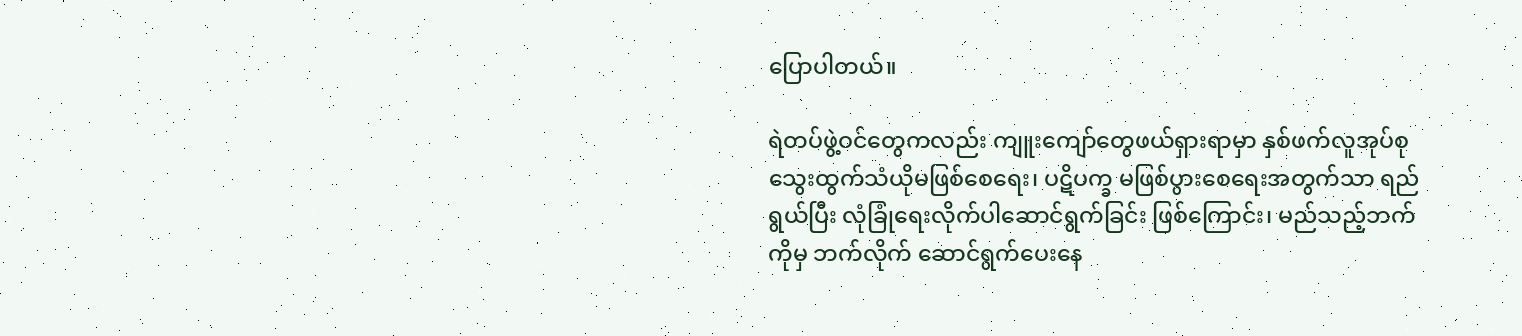ပြောပါတယ်။

ရဲတပ်ဖွဲ့ဝင်တွေကလည်း ကျူးကျော်တွေဖယ်ရှားရာမှာ နှစ်ဖက်လူအုပ်စု သွေးထွက်သံယိုမဖြစ်စေရေး၊ ပဋိပက္ခ မဖြစ်ပွားစေရေးအတွက်သာ ရည်ရွယ်ပြီး လုံခြုံရေးလိုက်ပါဆောင်ရွက်ခြင်း ဖြစ်ကြောင်း၊ မည်သည့်ဘက်ကိုမှ ဘက်လိုက် ဆောင်ရွက်ပေးနေ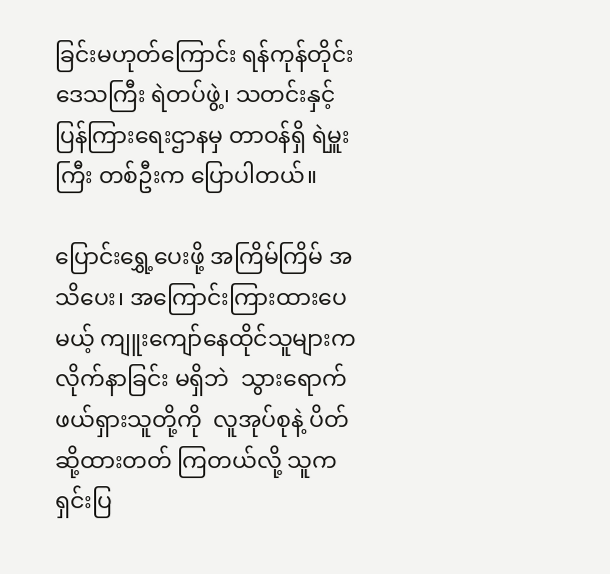ခြင်းမဟုတ်ကြောင်း ရန်ကုန်တိုင်းဒေသကြီး ရဲတပ်ဖွဲ့၊ သတင်းနှင့် ပြန်ကြားရေးဌာနမှ တာဝန်ရှိ ရဲမှူးကြီး တစ်ဦးက ပြောပါတယ်။

ပြောင်းရွှေ့ပေးဖို့ အကြိမ်ကြိမ် အသိပေး၊ အကြောင်းကြားထားပေမယ့် ကျူးကျော်နေထိုင်သူများက လိုက်နာခြင်း မရှိဘဲ  သွားရောက်ဖယ်ရှားသူတို့ကို  လူအုပ်စုနဲ့ ပိတ်ဆို့ထားတတ် ကြတယ်လို့ သူက ရှင်းပြ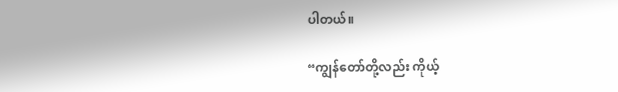ပါတယ်။

“ကျွန်တော်တို့လည်း ကိုယ့်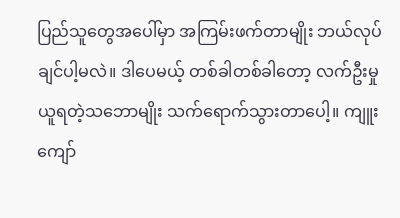ပြည်သူတွေအပေါ်မှာ အကြမ်းဖက်တာမျိုး ဘယ်လုပ်ချင်ပါ့မလဲ။ ဒါပေမယ့် တစ်ခါတစ်ခါတော့ လက်ဦးမှု ယူရတဲ့သဘောမျိုး သက်ရောက်သွားတာပေါ့။ ကျူးကျော်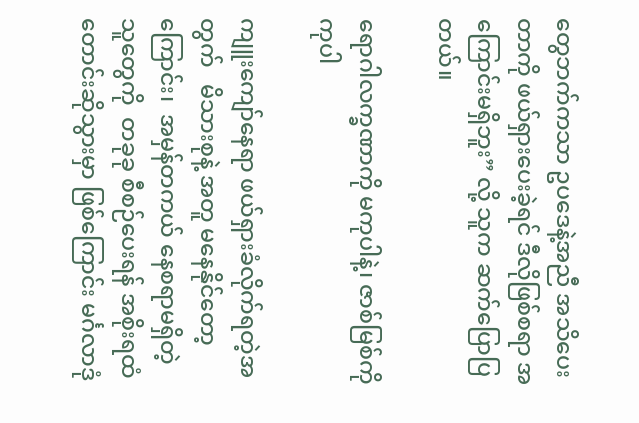တွေဘက်ကသာ ဥပဒေနဲ့အညီ အသိပေးတာကို ဖယ်ရှားပေးခဲ့ရင် ဒီလိုဖြစ်စရာ အကြောင်းမရှိဘူး” လို့ သူက ဆက်ပြောပြတယ်။

ရောဂါလက္ခဏာကို မကုပါနဲ့၊ ဇာစ်မြစ်ကို ကုပါ

ကျူးကျော်နေရာ ဖယ်ရှားခံလိုက်ရတဲ့အတွက်   မိသားစုနဲ့ အတူ မနေနိုင်တော့ကြောင်း၊  အမှန်တကယ် နေစရာမရှိတဲ့သူတွေကို  တခုခု စီစဉ်ပေးရန် အစိုးရထံ တောင်းဆိုသွားမှာ ဖြစ်ကြောင်း မင်္ဂလာဒုံ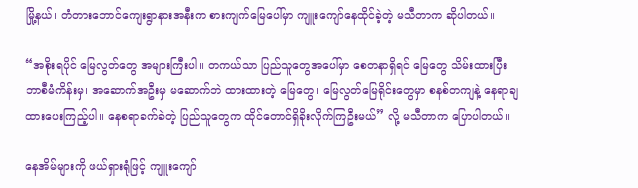မြို့နယ်၊ တံတားဘောင်ကျေးရွာနားအနီးက စားကျက်မြေပေါ်မှာ ကျူးကျော်နေထိုင်ခဲ့တဲ့ မသီတာက ဆိုပါတယ်။

“အစိုးရပိုင် မြေလွတ်တွေ အများကြီးပါ။ တကယ်သာ ပြည်သူတွေအပေါ်မှာ စေတနာရှိရင် မြေတွေ သိမ်းထားပြီး ဘာစီမံကိန်းမှ၊ အဆောက်အဦးမှ မဆောက်ဘဲ ထားထားတဲ့ မြေတွေ၊ မြေလွတ်မြေရိုင်းတွေမှာ စနစ်တကျနဲ့ နေရာချထားပေးကြည့်ပါ။ နေစရာခက်ခဲတဲ့ ပြည်သူတွေက ထိုင်တောင်ရှိခိုးလိုက်ကြဦးမယ်” လို့ မသီတာက ပြောပါတယ်။

နေအိမ်များကို ဖယ်ရှားရုံဖြင့် ကျူးကျော်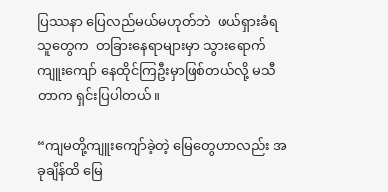ပြဿနာ ပြေလည်မယ်မဟုတ်ဘဲ  ဖယ်ရှားခံရသူတွေက  တခြားနေရာများမှာ သွားရောက် ကျူးကျော် နေထိုင်ကြဦးမှာဖြစ်တယ်လို့ မသီတာက ရှင်းပြပါတယ်။

“ကျမတို့ကျူးကျော်ခဲ့တဲ့ မြေတွေဟာလည်း အခုချိန်ထိ မြေ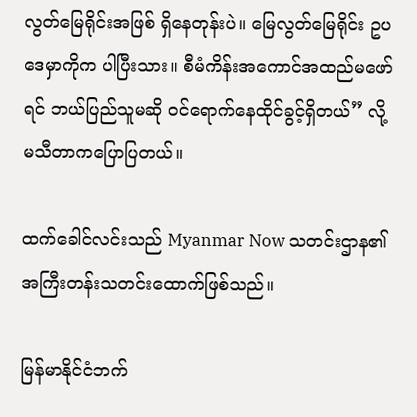လွတ်မြေရိုင်းအဖြစ် ရှိနေတုန်းပဲ။ မြေလွတ်မြေရိုင်း ဥပဒေမှာကိုက ပါပြီးသား။ စီမံကိန်းအကောင်အထည်မဖော်ရင် ဘယ်ပြည်သူမဆို ဝင်ရောက်နေထိုင်ခွင့်ရှိတယ်” လို့ မသီတာကပြောပြတယ်။

ထက်ခေါင်လင်းသည် Myanmar Now သတင်းဌာန၏ အကြီးတန်းသတင်းထောက်ဖြစ်သည်။

မြန်မာနိုင်ငံဘက်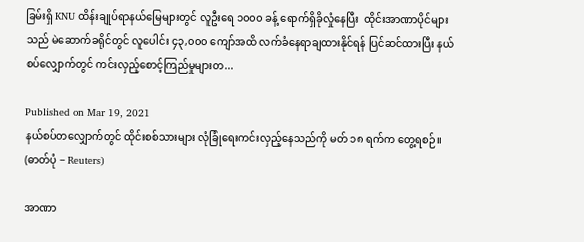ခြမ်းရှိ KNU ထိန်းချုပ်ရာနယ်မြေများတွင် လူဦးရေ ၁၀၀၀ ခန့် ရောက်ရှိခိုလှုံနေပြီး  ထိုင်းအာဏာပိုင်များသည် မဲဆောက်ခရိုင်တွင် လူပေါင်း ၄၃,၀၀၀ ကျော်အထိ လက်ခံနေရာချထားနိုင်ရန် ပြင်ဆင်ထားပြီး နယ်စပ်လျှောက်တွင် ကင်းလှည့်စောင့်ကြည်မှုများတ...

Published on Mar 19, 2021
နယ်စပ်တလျှောက်တွင် ထိုင်းစစ်သားများ လုံခြုံရေးကင်းလှည့်နေသည်ကို မတ် ၁၈ ရက်က တွေ့ရစဉ်။  (ဓာတ်ပုံ − Reuters)

အာဏာ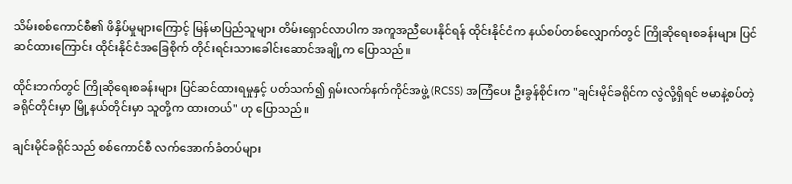သိမ်းစစ်ကောင်စီ၏ ဖိနှိပ်မှုများကြောင့် မြန်မာပြည်သူများ တိမ်းရှောင်လာပါက အကူအညီပေးနိုင်ရန် ထိုင်းနိုင်ငံက နယ်စပ်တစ်လျှောက်တွင် ကြိုဆိုရေးစခန်းများ ပြင်ဆင်ထားကြောင်း ထိုင်းနိုင်ငံအခြေစိုက် တိုင်းရင်းသားခေါင်းဆောင်အချို့က ပြောသည်။

ထိုင်းဘက်တွင် ကြိုဆိုရေးစခန်းများ ပြင်ဆင်ထားရမှုနှင့် ပတ်သက်၍ ရှမ်းလက်နက်ကိုင်အဖွဲ့ (RCSS) အကြံပေး ဦးခွန်စိုင်းက "ချင်းမိုင်ခရိုင်က လွဲလို့ရှိရင် ဗမာနဲ့စပ်တဲ့ ခရိုင်တိုင်းမှာ မြို့နယ်တိုင်းမှာ သူတို့က ထားတယ်" ဟု ပြောသည်။

ချင်းမိုင်ခရိုင်သည် စစ်ကောင်စီ လက်အောက်ခံတပ်များ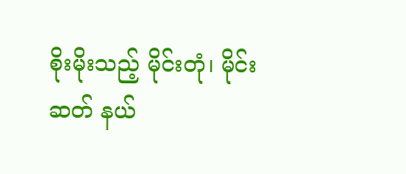စိုးမိုးသည့် မိုင်းတုံ၊ မိုင်းဆတ် နယ်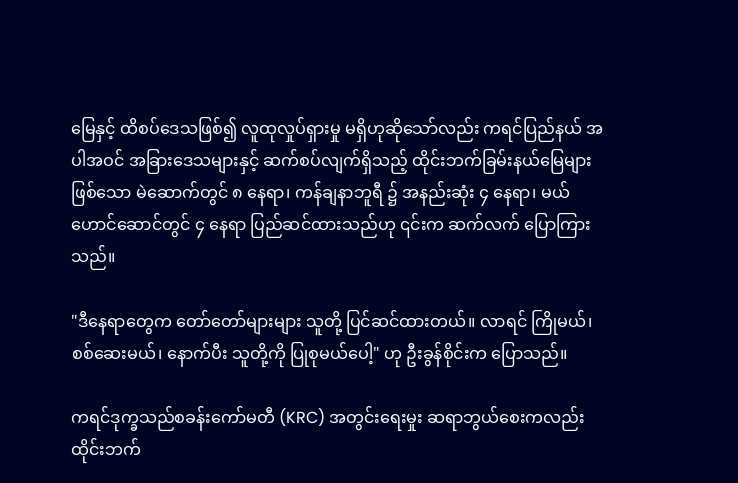မြေနှင့် ထိစပ်ဒေသဖြစ်၍ လူထုလှုပ်ရှားမှု မရှိဟုဆိုသော်လည်း ကရင်ပြည်နယ် အပါအဝင် အခြားဒေသများနှင့် ဆက်စပ်လျက်ရှိသည့် ထိုင်းဘက်ခြမ်းနယ်မြေများဖြစ်သော မဲ‌ဆောက်တွင် ၈ နေရာ၊ ကန်ချနာဘူရီ ၌ အနည်းဆုံး ၄ နေရာ၊ မယ်ဟောင်ဆောင်တွင် ၄ နေရာ ပြည်ဆင်ထားသည်ဟု ၎င်းက ဆက်လက် ပြောကြားသည်။

"ဒီနေရာတွေက တော်တော်များများ သူတို့ ပြင်ဆင်ထားတယ်။ လာရင် ကြိုမယ်၊ စစ်ဆေးမယ်၊ နောက်ပီး သူတို့ကို ပြုစုမယ်ပေါ့" ဟု ဦးခွန်စိုင်းက ပြောသည်။

ကရင်ဒုက္ခသည်စခန်းကော်မတီ (KRC) အတွင်းရေးမှုး ဆရာဘွယ်စေးကလည်း ထိုင်းဘက်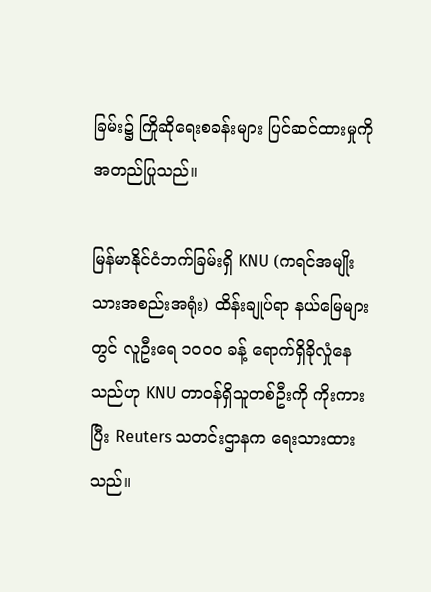ခြမ်း၌ ကြိုဆိုရေးစခန်းများ ပြင်ဆင်ထားမှုကို အတည်ပြုသည်။

မြန်မာနိုင်ငံဘက်ခြမ်းရှိ KNU (ကရင်အမျိုးသားအစည်းအရုံး) ထိန်းချုပ်ရာ နယ်မြေများတွင် လူဦးရေ ၁၀၀၀ ခန့် ရောက်ရှိခိုလှုံနေသည်ဟု KNU တာဝန်ရှိသူတစ်ဦးကို ကိုးကားပြီး Reuters သတင်းဌာနက ရေးသားထားသည်။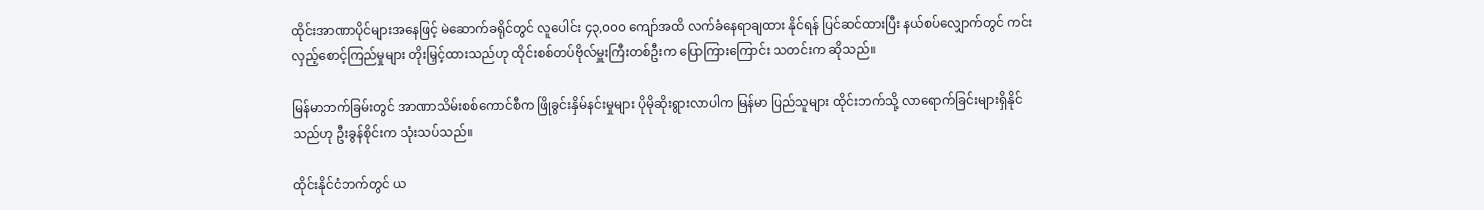ထိုင်းအာဏာပိုင်များအနေဖြင့် မဲဆောက်ခရိုင်တွင် လူပေါင်း ၄၃,၀၀၀ ကျော်အထိ လက်ခံနေရာချထား နိုင်ရန် ပြင်ဆင်ထားပြီး နယ်စပ်လျှောက်တွင် ကင်းလှည့်စောင့်ကြည်မှုများ တိုးမြှင့်ထားသည်ဟု ထိုင်းစစ်တပ်ဗိုလ်မှူးကြီးတစ်ဦးက ပြောကြားကြောင်း သတင်းက ဆိုသည်။

မြန်မာဘက်ခြမ်းတွင် အာဏာသိမ်းစစ်ကောင်စီက ဖြိုခွင်းနှိမ်နင်းမှုများ ပိုမိုဆိုးရွားလာပါက မြန်မာ ပြည်သူများ ထိုင်းဘက်သို့ လာရောက်ခြင်းများရှိနိုင်သည်ဟု ဦးခွန်စိုင်းက သုံးသပ်သည်။

ထိုင်းနိုင်ငံဘက်တွင် ယ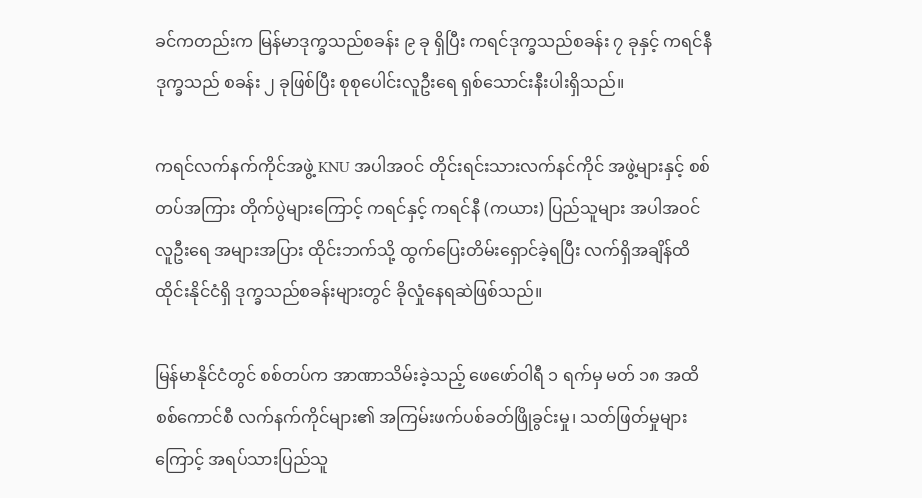ခင်ကတည်းက မြန်မာဒုက္ခသည်စခန်း ၉ ခု ရှိပြီး ကရင်ဒုက္ခသည်စခန်း ၇ ခုနှင့် ကရင်နီဒုက္ခသည် စခန်း ၂ ခုဖြစ်ပြီး စုစုပေါင်းလူဦးရေ ရှစ်သောင်းနီးပါးရှိသည်။

ကရင်လက်နက်ကိုင်အဖွဲ့ KNU အပါအဝင် တိုင်းရင်းသားလက်နင်ကိုင် အဖွဲ့များနှင့် စစ်တပ်အကြား တိုက်ပွဲများကြောင့် ကရင်နှင့် ကရင်နီ (ကယား) ပြည်သူများ အပါအဝင် လူဦးရေ အများအပြား ထိုင်းဘက်သို့ ထွက်ပြေးတိမ်းရှောင်ခဲ့ရပြီး လက်ရှိအချိန်ထိ ထိုင်းနိုင်ငံရှိ ဒုက္ခသည်စခန်းများတွင် ခိုလှုံနေရဆဲဖြစ်သည်။

မြန်မာနိုင်ငံတွင် စစ်တပ်က အာဏာသိမ်းခဲ့သည့် ဖေဖော်ဝါရီ ၁ ရက်မှ မတ် ၁၈ အထိ စစ်ကောင်စီ လက်နက်ကိုင်များ၏ အကြမ်းဖက်ပစ်ခတ်ဖြိုခွင်းမှု၊ သတ်ဖြတ်မှုများကြောင့် အရပ်သားပြည်သူ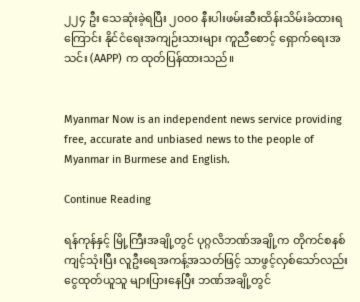၂၂၄ ဦး သေဆုံးခဲ့ရပြီး ၂၀၀၀ နီးပါးဖမ်းဆီးထိန်းသိမ်းခံထားရကြောင်း နိုင်ငံရေးအကျဉ်းသားများ ကူညီစောင့် ရှောက်ရေးအသင်း (AAPP) က ထုတ်ပြန်ထားသည်။


Myanmar Now is an independent news service providing free, accurate and unbiased news to the people of Myanmar in Burmese and English.

Continue Reading

ရန်ကုန်နှင့် မြို့ကြီးအချို့တွင် ပုဂ္ဂလိဘဏ်အချို့က တိုကင်စနစ်ကျင့်သုံးပြီး လူဦးရေအကန့်အသတ်ဖြင့် သာဖွင့်လှစ်သော်လည်း ငွေထုတ်ယူသူ များပြားနေပြီး ဘဏ်အချို့တွင်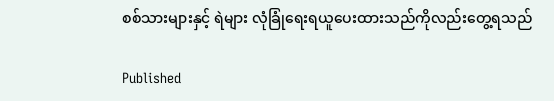စစ်သားများနှင့် ရဲများ လုံခြုံရေးရယူပေးထားသည်ကိုလည်းတွေ့ရသည်

Published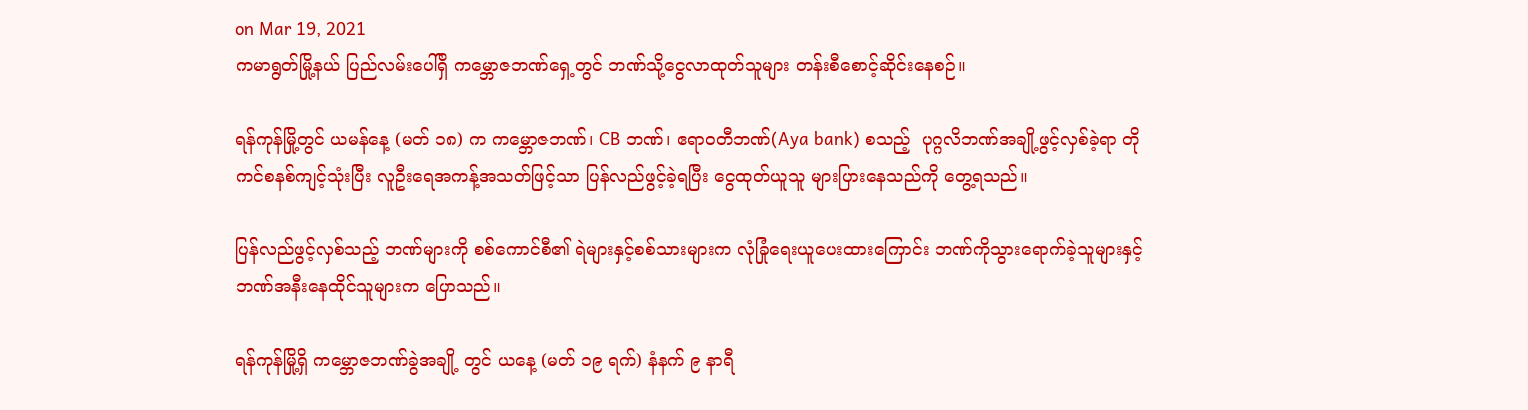on Mar 19, 2021
ကမာရွတ်မြို့နယ် ပြည်လမ်းပေါ်ရှိ ကမ္ဘောဇဘဏ်ရှေ့တွင် ဘဏ်သို့ငွေလာထုတ်သူများ တန်းစီစောင့်ဆိုင်းနေစဉ်။

ရန်ကုန်မြို့တွင် ယမန်နေ့ (မတ် ၁၈) က ကမ္ဘောဇဘဏ်၊ CB ဘဏ်၊ ဧရာဝတီဘဏ်(Aya bank) စသည့်  ပုဂ္ဂလိဘဏ်အချို့ဖွင့်လှစ်ခဲ့ရာ တိုကင်စနစ်ကျင့်သုံးပြီး လူဦးရေအကန့်အသတ်ဖြင့်သာ ပြန်လည်ဖွင့်ခဲ့ရပြီး ငွေထုတ်ယူသူ များပြားနေသည်ကို တွေ့ရသည်။

ပြန်လည်ဖွင့်လှစ်သည့် ဘဏ်များကို စစ်ကောင်စီ၏ ရဲများနှင့်စစ်သားများက လုံခြုံရေးယူပေးထားကြောင်း ဘဏ်ကိုသွားရောက်ခဲ့သူများနှင့် ဘဏ်အနီးနေထိုင်သူများက ပြောသည်။

ရန်ကုန်မြို့ရှိ ကမ္ဘောဇဘဏ်ခွဲအချို့ တွင် ယနေ့ (မတ် ၁၉ ရက်) နံနက် ၉ နာရီ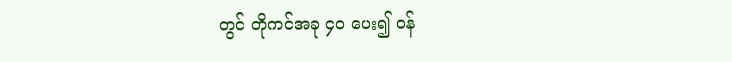တွင် တိုကင်အခု ၄၀ ပေး၍ ဝန်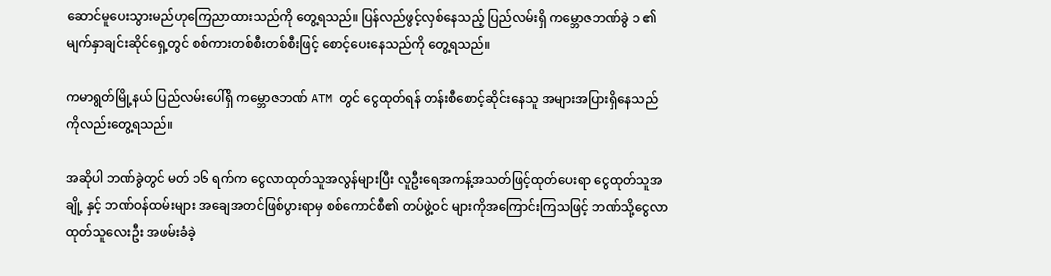ဆောင်မူပေးသွားမည်ဟုကြေညာထားသည်ကို တွေ့ရသည်။ ပြန်လည်ဖွင့်လှစ်နေသည့် ပြည်လမ်းရှိ ကမ္ဘောဇဘဏ်ခွဲ ၁ ၏ မျက်နှာချင်းဆိုင်ရှေ့တွင် စစ်ကားတစ်စီးတစ်စီးဖြင့် စောင့်ပေးနေသည်ကို တွေ့ရသည်။

ကမာရွတ်မြို့နယ် ပြည်လမ်းပေါ်ရှိ ကမ္ဘောဇဘဏ် ATM တွင် ငွေထုတ်ရန် တန်းစီစောင့်ဆိုင်းနေသူ အများအပြားရှိနေသည်ကိုလည်းတွေ့ရသည်။

အဆိုပါ ဘဏ်ခွဲတွင် မတ် ၁၆ ရက်က ငွေလာထုတ်သူအလွန်များပြီး လူဦးရေအကန့်အသတ်ဖြင့်ထုတ်ပေးရာ ငွေထုတ်သူအချို့ နှင့် ဘဏ်ဝန်ထမ်းများ အချေအတင်ဖြစ်ပွားရာမှ စစ်ကောင်စီ၏ တပ်ဖွဲ့ဝင် များကိုအကြောင်းကြသဖြင့် ဘဏ်သို့ငွေလာထုတ်သူလေးဦး အဖမ်းခံခဲ့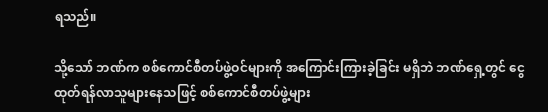ရသည်။

သို့သော် ဘဏ်က စစ်ကောင်စီတပ်ဖွဲ့ဝင်များကို အကြောင်းကြားခဲ့ခြင်း မရှိဘဲ ဘဏ်ရှေ့တွင် ငွေထုတ်ရန်လာသူများနေသဖြင့် စစ်ကောင်စီတပ်ဖွဲ့များ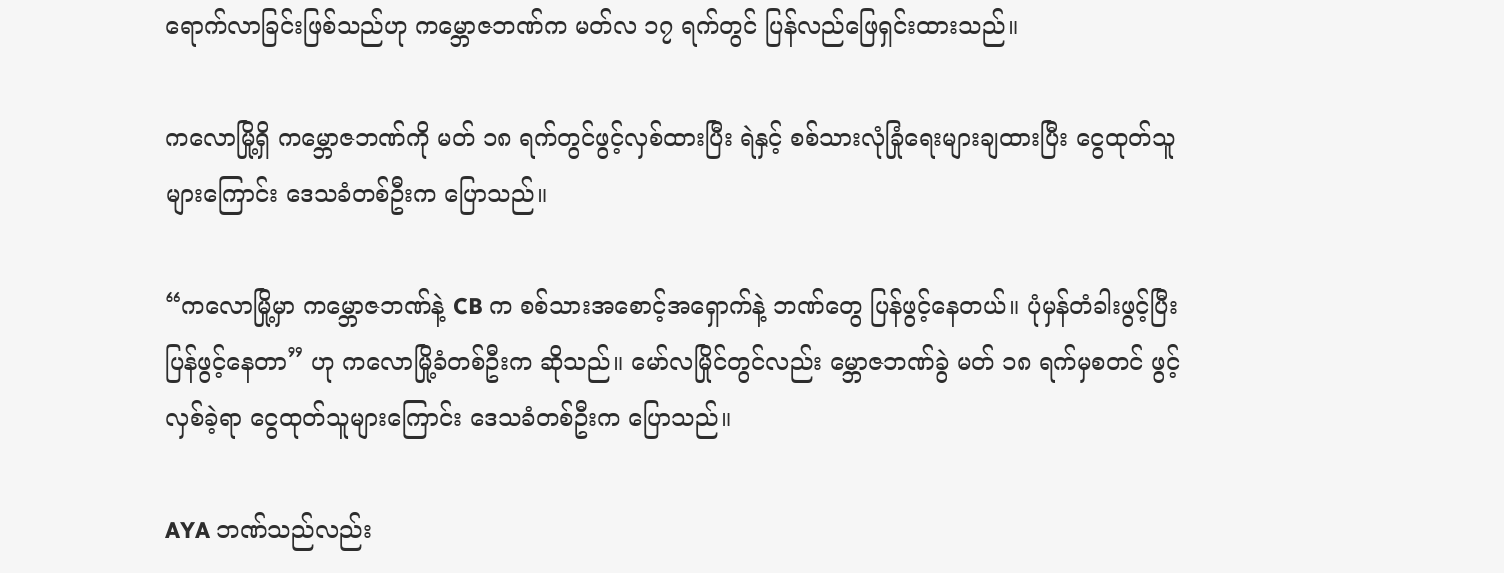ရောက်လာခြင်းဖြစ်သည်ဟု ကမ္ဘောဇဘဏ်က မတ်လ ၁၇ ရက်တွင် ပြန်လည်ဖြေရှင်းထားသည်။

ကလောမြို့ရှိ ကမ္ဘောဇဘဏ်ကို မတ် ၁၈ ရက်တွင်ဖွင့်လှစ်ထားပြီး ရဲနှင့် စစ်သားလုံခြုံရေးများချထားပြီး ငွေထုတ်သူများကြောင်း ဒေသခံတစ်ဦးက ပြောသည်။

“ကလောမြို့မှာ ကမ္ဘောဇဘဏ်နဲ့ CB က စစ်သားအစောင့်အရှောက်နဲ့ ဘဏ်တွေ ပြန်ဖွင့်နေတယ်။ ပုံမှန်တံခါးဖွင့်ပြီး ပြန်ဖွင့်နေတာ” ဟု ကလောမြို့ခံတစ်ဦးက ဆိုသည်။ မော်လမြိုင်တွင်လည်း မ္ဘောဇဘဏ်ခွဲ မတ် ၁၈ ရက်မှစတင် ဖွင့်လှစ်ခဲ့ရာ ငွေထုတ်သူများကြောင်း ဒေသခံတစ်ဦးက ပြောသည်။

AYA ဘဏ်သည်လည်း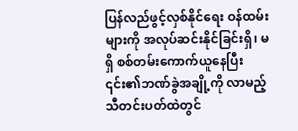ပြန်လည်ဖွင့်လှစ်နိုင်ရေး ဝန်ထမ်းများကို အလုပ်ဆင်းနိုင်ခြင်းရှိ၊ မရှိ စစ်တမ်းကောက်ယူနေပြီး ၎င်း၏ဘဏ်ခွဲအချို့ကို လာမည့်သီတင်းပတ်ထဲတွင်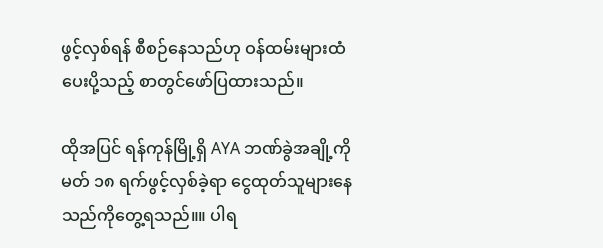ဖွင့်လှစ်ရန် စီစဉ်နေသည်ဟု ဝန်ထမ်းများထံပေးပို့သည့် စာတွင်ဖော်ပြထားသည်။

ထိုအပြင် ရန်ကုန်မြို့ရှိ AYA ဘဏ်ခွဲအချို့ကို မတ် ၁၈ ရက်ဖွင့်လှစ်ခဲ့ရာ ငွေထုတ်သူများနေသည်ကိုတွေ့ရသည်။။ ပါရ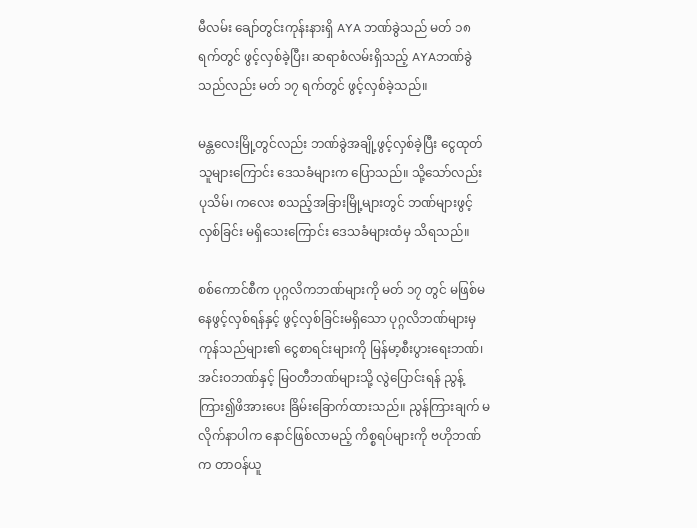မီလမ်း ချော်တွင်းကုန်းနားရှိ AYA ဘဏ်ခွဲသည် မတ် ၁၈ ရက်တွင် ဖွင့်လှစ်ခဲ့ပြီး၊ ဆရာစံလမ်းရှိသည့် AYAဘဏ်ခွဲသည်လည်း မတ် ၁၇ ရက်တွင် ဖွင့်လှစ်ခဲ့သည်။

မန္တလေးမြို့တွင်လည်း ဘဏ်ခွဲအချို့ဖွင့်လှစ်ခဲ့ပြီး ငွေထုတ်သူများကြောင်း ဒေသခံများက ပြောသည်။ သို့သော်လည်း ပုသိမ်၊ ကလေး စသည့်အခြားမြို့များတွင် ဘဏ်များဖွင့်လှစ်ခြင်း မရှိသေးကြောင်း ဒေသခံများထံမှ သိရသည်။

စစ်ကောင်စီက ပုဂ္ဂလိကဘဏ်များကို မတ် ၁၇ တွင် မဖြစ်မနေဖွင့်လှစ်ရန်နှင့် ဖွင့်လှစ်ခြင်းမရှိသော ပုဂ္ဂလိဘဏ်များမှ ကုန်သည်များ၏ ငွေစာရင်းများကို မြန်မာ့စီးပွားရေးဘဏ်၊ အင်းဝဘဏ်နှင့် မြဝတီဘဏ်များသို့ လွဲပြောင်းရန် ညွန့်ကြား၍ဖိအားပေး ခြိမ်းခြောက်ထားသည်။ ညွန်ကြားချက် မလိုက်နာပါက နောင်ဖြစ်လာမည့် ကိစ္စရပ်များကို ဗဟိုဘဏ်က တာဝန်ယူ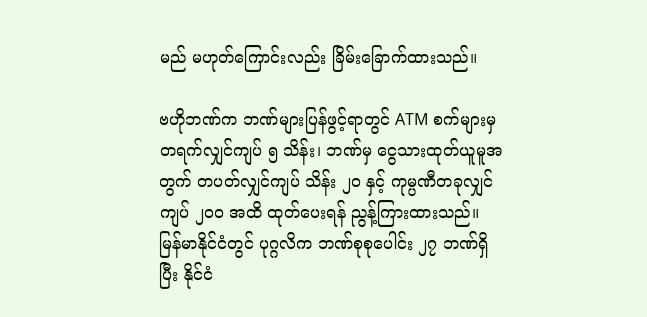မည် မဟုတ်ကြောင်းလည်း ခြိမ်းခြောက်ထားသည်။

ဗဟိုဘဏ်က ဘဏ်များပြန်ဖွင့်ရာတွင် ATM စက်များမှ တရက်လျှင်ကျပ် ၅ သိန်း၊ ဘဏ်မှ ငွေသားထုတ်ယူမူအတွက် တပတ်လျှင်ကျပ် သိန်း ၂၀ နှင့် ကုမ္ပဏီတခုလျှင် ကျပ် ၂၀၀ အထိ ထုတ်ပေးရန် ညွန့်ကြားထားသည်။ မြန်မာနိုင်ငံတွင် ပုဂ္ဂလိက ဘဏ်စုစုပေါင်း ၂၇ ဘဏ်ရှိပြီး နိုင်ငံ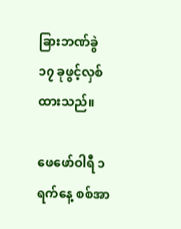ခြားဘဏ်ခွဲ ၁၇ ခုဖွင့်လှစ်ထားသည်။

ဖေဖော်ဝါရီ ၁ ရက်နေ့ စစ်အာ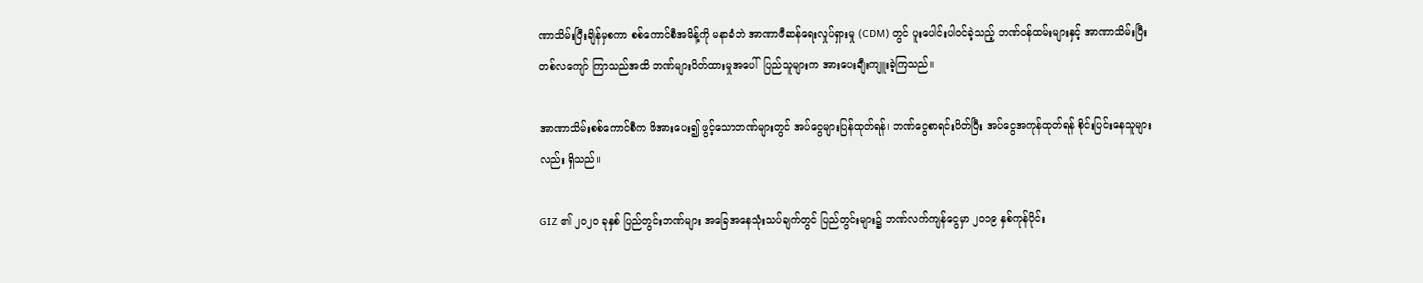ဏာသိမ်းပြီးချိန်မှစကာ စစ်ကောင်စီအမိန့်ကို မနာခံဘဲ အာဏာဖီဆန်ရေးလှုပ်ရှားမှု (CDM) တွင် ပူးပေါင်းပါဝင်ခဲ့သည့် ဘဏ်ဝန်ထမ်းများနှင့် အာဏာသိမ်းပြီး တစ်လကျော် ကြာသည်အထိ ဘဏ်များပိတ်ထားမှုအပေါ်  ပြည်သူများက အားပေးချီးကျူးခဲ့ကြသည်။

အာဏာသိမ်းစစ်ကောင်စီက ဖိအားပေး၍ ဖွင့်သောဘဏ်များတွင် အပ်ငွေများပြန်ထုတ်ရန်၊ ဘဏ်ငွေစာရင်းပိတ်ပြီး အပ်ငွေအကုန်ထုတ်ရန် စိုင်းပြင်းနေသူများလည်း ရှိသည်။

GIZ ၏ ၂၀၂၀ ခုနှစ် ပြည်တွင်းဘဏ်များ အခြေအနေသုံးသပ်ချက်တွင် ပြည်တွင်းများ၌ ဘဏ်လက်ကျန်ငွေမှာ ၂၀၁၉ နှစ်ကုန်ပိုင်း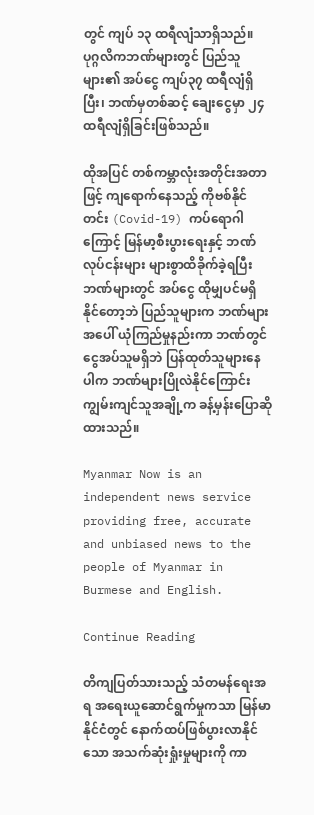တွင် ကျပ် ၁၃ ထရီလျံသာရှိသည်။ ပုဂ္ဂလိကဘဏ်များတွင် ပြည်သူများ၏ အပ်ငွေ ကျပ်၃၇ ထရီလျံရှိပြီး၊ ဘဏ်မှတစ်ဆင့် ချေးငွေမှာ ၂၄ ထရီလျံရှိခြင်းဖြစ်သည်။

ထိုအပြင် တစ်ကမ္ဘာလုံးအတိုင်းအတာဖြင့် ကျရောက်နေသည့် ကိုဗစ်နိုင်တင်း (Covid-19) ကပ်ရောဂါကြောင့် မြန်မာ့စီးပွားရေးနှင့် ဘဏ်လုပ်ငန်းများ များစွာထိခိုက်ခဲ့ရပြီး ဘဏ်များတွင် အပ်ငွေ ထိုမျှပင်မရှိနိုင်တော့ဘဲ ပြည်သူများက ဘဏ်များအပေါ် ယုံကြည်မှုနည်းကာ ဘဏ်တွင်ငွေအပ်သူမရှိဘဲ ပြန်ထုတ်သူများနေပါက ဘဏ်များပြိုလဲနိုင်ကြောင်း ကျွမ်းကျင်သူအချို့က ခန့်မှန်းပြောဆိုထားသည်။

Myanmar Now is an independent news service providing free, accurate and unbiased news to the people of Myanmar in Burmese and English.

Continue Reading

တိကျပြတ်သားသည့် သံတမန်ရေးအရ အရေးယူဆောင်ရွက်မှုကသာ မြန်မာနိုင်ငံတွင် နောက်ထပ်ဖြစ်ပွားလာနိုင်သော အသက်ဆုံးရှုံးမှုများကို ကာ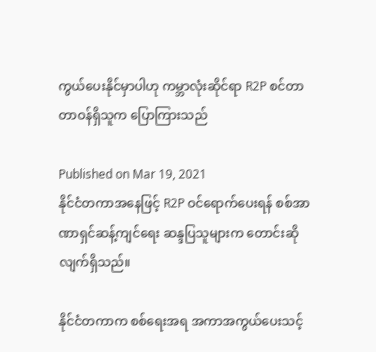ကွယ်ပေးနိုင်မှာပါဟု ကမ္ဘာလုံးဆိုင်ရာ R2P စင်တာ တာဝန်ရှိသူက ပြောကြားသည်

Published on Mar 19, 2021
နိုင်ငံတကာအနေဖြင့် R2P ဝင်ရောက်ပေးရန် စစ်အာဏာရှင်ဆန့်ကျင်ရေး ဆန္ဒပြသူများက တောင်းဆိုလျက်ရှိသည်။

နိုင်ငံတကာက စစ်ရေးအရ အကာအကွယ်ပေးသင့်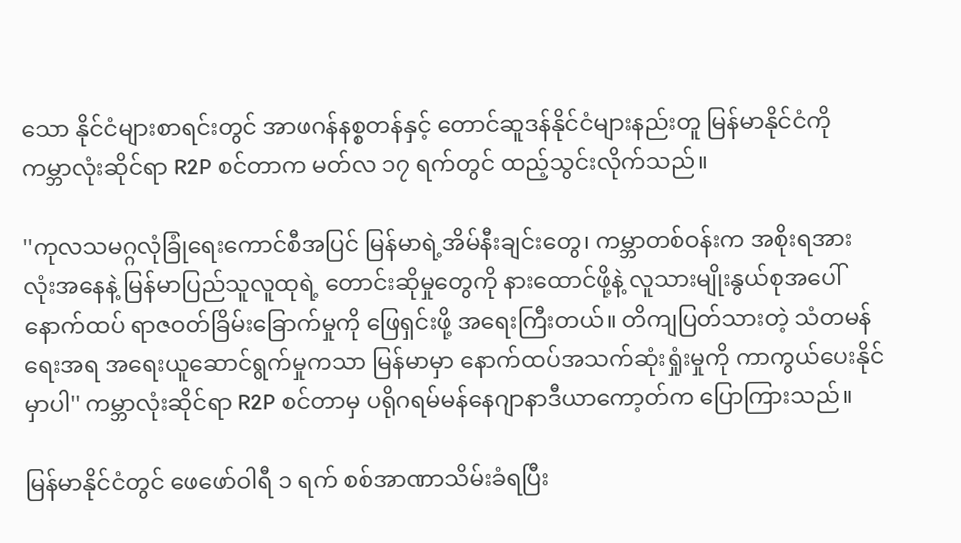သော နိုင်ငံများစာရင်းတွင် အာဖဂန်နစ္စတန်နှင့် တောင်ဆူဒန်နိုင်ငံများနည်းတူ မြန်မာနိုင်ငံကို ကမ္ဘာလုံးဆိုင်ရာ R2P စင်တာက မတ်လ ၁၇ ရက်တွင် ထည့်သွင်းလိုက်သည်။

''ကုလသမဂ္ဂလုံခြုံရေးကောင်စီအပြင် မြန်မာရဲ့အိမ်နီးချင်းတွေ၊ ကမ္ဘာတစ်ဝန်းက အစိုးရအားလုံးအနေနဲ့ မြန်မာပြည်သူလူထုရဲ့ တောင်းဆိုမှုတွေကို နားထောင်ဖို့နဲ့ လူသားမျိုးနွယ်စုအပေါ် နောက်ထပ် ရာဇဝတ်ခြိမ်းခြောက်မှုကို ဖြေရှင်းဖို့ အရေးကြီးတယ်။ တိကျပြတ်သားတဲ့ သံတမန်ရေးအရ အရေးယူဆောင်ရွက်မှုကသာ မြန်မာမှာ နောက်ထပ်အသက်ဆုံးရှုံးမှုကို ကာကွယ်ပေးနိုင်မှာပါ'' ကမ္ဘာလုံးဆိုင်ရာ R2P စင်တာမှ ပရိုဂရမ်မန်နေဂျာနာဒီယာကော့တ်က ပြောကြားသည်။

မြန်မာနိုင်ငံတွင် ဖေဖော်ဝါရီ ၁ ရက် စစ်အာဏာသိမ်းခံရပြီး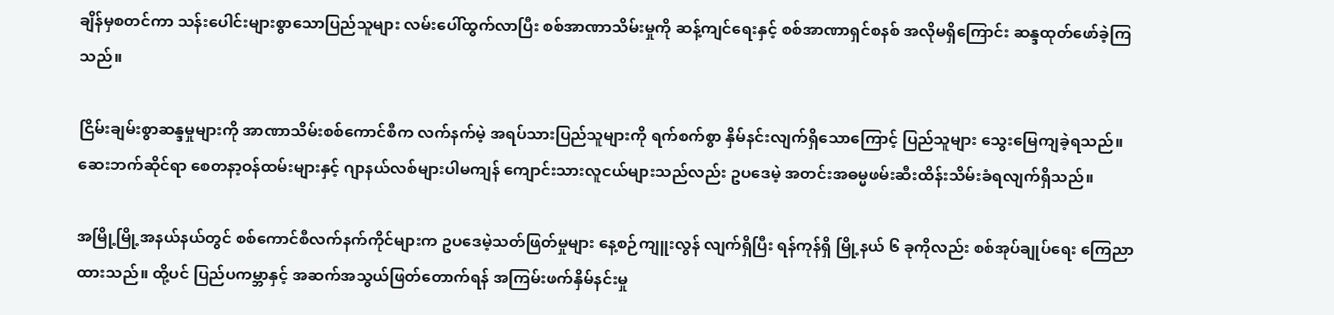ချိန်မှစတင်ကာ သန်းပေါင်းများစွာသောပြည်သူများ လမ်းပေါ်ထွက်လာပြီး စစ်အာဏာသိမ်းမှုကို ဆန့်ကျင်ရေးနှင့် စစ်အာဏာရှင်စနစ် အလိုမရှိကြောင်း ဆန္ဒထုတ်ဖော်ခဲ့ကြသည်။

ငြိမ်းချမ်းစွာဆန္ဒမှုများကို အာဏာသိမ်းစစ်ကောင်စီက လက်နက်မဲ့ အရပ်သားပြည်သူများကို ရက်စက်စွာ နှိမ်နင်းလျက်ရှိသောကြောင့် ပြည်သူများ သွေးမြေကျခဲ့ရသည်။ ဆေးဘက်ဆိုင်ရာ စေတနာ့ဝန်ထမ်းများနှင့် ဂျာနယ်လစ်များပါမကျန် ကျောင်းသားလူငယ်များသည်လည်း ဥပဒေမဲ့ အတင်းအဓမ္မဖမ်းဆီးထိန်းသိမ်းခံရလျက်ရှိသည်။

အမြို့မြို့အနယ်နယ်တွင် စစ်ကောင်စီလက်နက်ကိုင်များက ဥပဒေမဲ့သတ်ဖြတ်မှုများ နေ့စဉ်ကျူးလွန် လျက်ရှိပြီး ရန်ကုန်ရှိ မြို့နယ် ၆ ခုကိုလည်း စစ်အုပ်ချုပ်ရေး ကြေညာထားသည်။ ထို့ပင် ပြည်ပကမ္ဘာနှင့် အဆက်အသွယ်ဖြတ်တောက်ရန် အကြမ်းဖက်နှိမ်နင်းမှု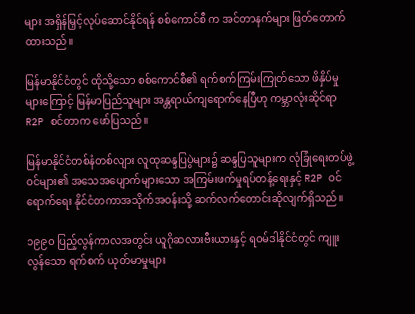များ အရှိန်မြှင့်လုပ်ဆောင်နိုင်ရန် စစ်ကောင်စီ က အင်တာနက်များ ဖြတ်တောက်ထားသည်။

မြန်မာနိုင်ငံတွင် ထိုသို့သော စစ်ကောင်စီ၏ ရက်စက်ကြမ်းကြုတ်သော ဖိနှိပ်မှုများကြောင့် မြန်မာပြည်သူများ အန္တရာယ်ကျရောက်နေပြီဟု ကမ္ဘာလုံးဆိုင်ရာ R2P စင်တာက ဖော်ပြသည်။

မြန်မာနိုင်ငံတစ်နံတစ်လျား လူထုဆန္ဒပြပွဲများ၌ ဆန္ဒပြသူများက လုံခြုံရေးတပ်ဖွဲ့ဝင်များ၏ အသေအပျောက်များသော အကြမ်းဖက်မှုရပ်တန့်ရေးနှင့် R2P ဝင်ရောက်ရေး နိုင်ငံတကာအသိုက်အဝန်းသို့ ဆက်လက်တောင်းဆိုလျက်ရှိသည်။

၁၉၉၀ ပြည့်လွန်ကာလအတွင်း ယူဂိုဆလားဗီးယားနှင့် ရဝမ်ဒါနိုင်ငံတွင် ကျူးလွန်သော ရက်စက် ယုတ်မာမှုများ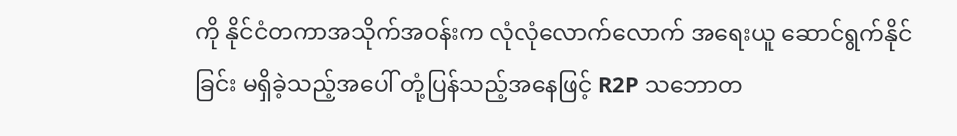ကို နိုင်ငံတကာအသိုက်အဝန်းက လုံလုံလောက်လောက် အရေးယူ ဆောင်ရွက်နိုင်ခြင်း မရှိခဲ့သည့်အပေါ် တုံ့ပြန်သည့်အနေဖြင့် R2P သဘောတ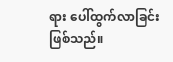ရား ပေါ်ထွက်လာခြင်း ဖြစ်သည်။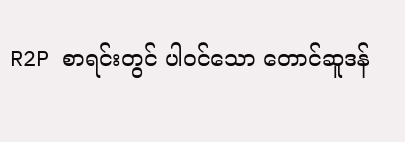R2P စာရင်းတွင် ပါဝင်သော တောင်ဆူဒန်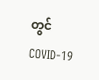တွင် COVID-19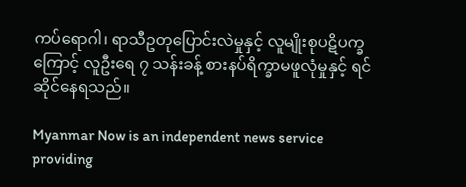ကပ်ရောဂါ၊ ရာသီဥတုပြောင်းလဲမှုနှင့် လူမျိုးစုပဋိပက္ခကြောင့် လူဦးရေ ၇ သန်းခန့် စားနပ်ရိက္ခာမဖူလုံမှုနှင့် ရင်ဆိုင်နေရသည်။

Myanmar Now is an independent news service providing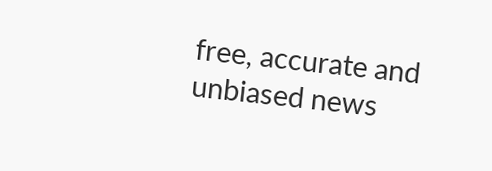free, accurate and unbiased news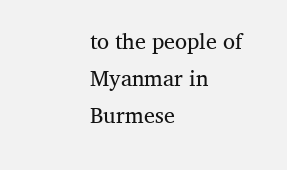to the people of Myanmar in Burmese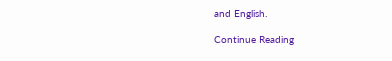and English.

Continue Reading